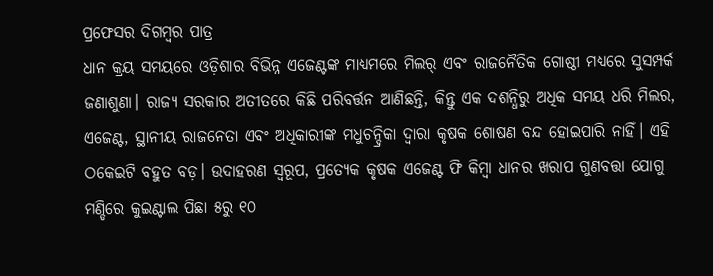ପ୍ରଫେସର ଦିଗମ୍ବର ପାତ୍ର
ଧାନ କ୍ରୟ ସମୟରେ ଓଡ଼ିଶାର ବିଭିନ୍ନ ଏଜେଣ୍ଟଙ୍କ ମାଧ୍ୟମରେ ମିଲର୍ ଏବଂ ରାଜନୈତିକ ଗୋଷ୍ଠୀ ମଧ୍ୟରେ ସୁସମ୍ପର୍କ ଜଣାଶୁଣା। ରାଜ୍ୟ ସରକାର ଅତୀତରେ କିଛି ପରିବର୍ତ୍ତନ ଆଣିଛନ୍ତି, କିନ୍ତୁ ଏକ ଦଶନ୍ଧିରୁ ଅଧିକ ସମୟ ଧରି ମିଲର, ଏଜେଣ୍ଟ, ସ୍ଥାନୀୟ ରାଜନେତା ଏବଂ ଅଧିକାରୀଙ୍କ ମଧୁଚନ୍ଦ୍ରିକା ଦ୍ୱାରା କୃଷକ ଶୋଷଣ ବନ୍ଦ ହୋଇପାରି ନାହିଁ। ଏହି ଠକେଇଟି ବହୁତ ବଡ଼। ଉଦାହରଣ ସ୍ବରୂପ, ପ୍ରତ୍ୟେକ କୃଷକ ଏଜେଣ୍ଟ ଫି କିମ୍ବା ଧାନର ଖରାପ ଗୁଣବତ୍ତା ଯୋଗୁ ମଣ୍ଡିରେ କୁଇଣ୍ଟାଲ ପିଛା ୫ରୁ ୧୦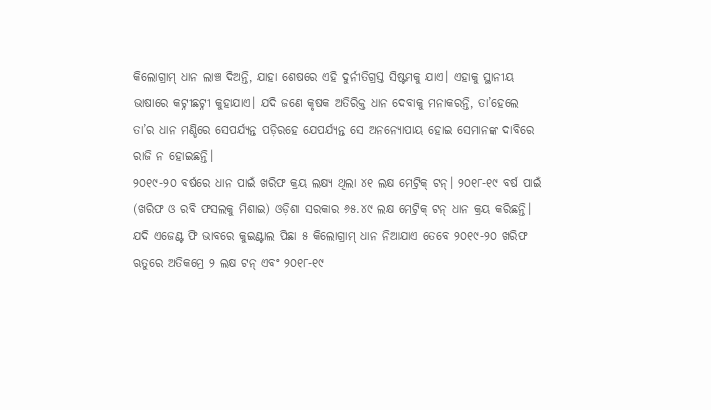କିଲୋଗ୍ରାମ୍ ଧାନ ଲାଞ୍ଚ ଦିଅନ୍ତି, ଯାହା ଶେଷରେ ଏହି ଦୁର୍ନୀତିଗ୍ରସ୍ତ ସିଷ୍ଟମକୁ ଯାଏ। ଏହାକୁ ସ୍ଥାନୀୟ ଭାଷାରେ କଟ୍ନୀଛଟ୍ନୀ କୁହାଯାଏ। ଯଦି ଜଣେ କୃଷକ ଅତିରିକ୍ତ ଧାନ ଦେବାକୁ ମନାକରନ୍ତି, ତା’ହେଲେ ତା’ର ଧାନ ମଣ୍ଡିରେ ସେପର୍ଯ୍ୟନ୍ତ ପଡ଼ିରହେ ଯେପର୍ଯ୍ୟନ୍ତ ସେ ଅନନ୍ୟୋପାୟ ହୋଇ ସେମାନଙ୍କ ଦାବିରେ ରାଜି ନ ହୋଇଛନ୍ତି।
୨୦୧୯-୨୦ ବର୍ଷରେ ଧାନ ପାଇଁ ଖରିଫ କ୍ରୟ ଲକ୍ଷ୍ୟ ଥିଲା ୪୧ ଲକ୍ଷ ମେଟ୍ରିକ୍ ଟନ୍। ୨୦୧୮-୧୯ ବର୍ଷ ପାଇଁ (ଖରିଫ ଓ ରବି ଫସଲକୁ ମିଶାଇ) ଓଡ଼ିଶା ସରକାର ୬୫.୪୯ ଲକ୍ଷ ମେଟ୍ରିକ୍ ଟନ୍ ଧାନ କ୍ରୟ କରିଛନ୍ତି। ଯଦି ଏଜେଣ୍ଟ ଫି ଭାବରେ କୁଇଣ୍ଟାଲ ପିଛା ୫ କିଲୋଗ୍ରାମ୍ ଧାନ ନିଆଯାଏ ତେବେ ୨୦୧୯-୨୦ ଖରିଫ ଋତୁରେ ଅତିକମ୍ରେ ୨ ଲକ୍ଷ ଟନ୍ ଏବଂ ୨୦୧୮-୧୯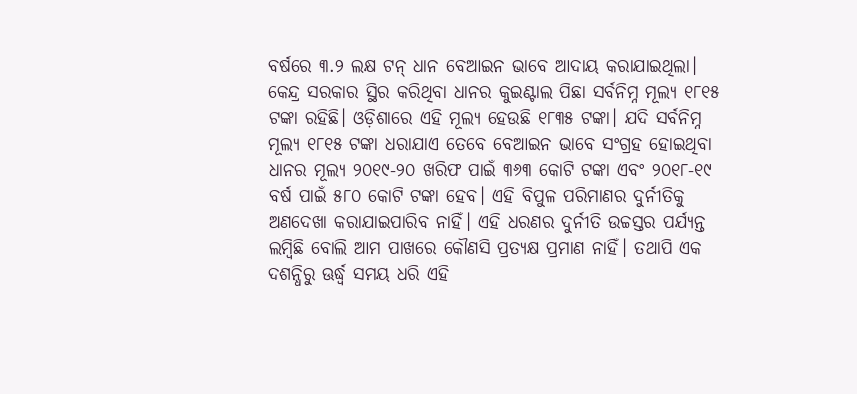ବର୍ଷରେ ୩.୨ ଲକ୍ଷ ଟନ୍ ଧାନ ବେଆଇନ ଭାବେ ଆଦାୟ କରାଯାଇଥିଲା। କେନ୍ଦ୍ର ସରକାର ସ୍ଥିର କରିଥିବା ଧାନର କୁଇଣ୍ଟାଲ ପିଛା ସର୍ବନିମ୍ନ ମୂଲ୍ୟ ୧୮୧୫ ଟଙ୍କା ରହିଛି। ଓଡ଼ିଶାରେ ଏହି ମୂଲ୍ୟ ହେଉଛି ୧୮୩୫ ଟଙ୍କା। ଯଦି ସର୍ବନିମ୍ନ ମୂଲ୍ୟ ୧୮୧୫ ଟଙ୍କା ଧରାଯାଏ ତେବେ ବେଆଇନ ଭାବେ ସଂଗ୍ରହ ହୋଇଥିବା ଧାନର ମୂଲ୍ୟ ୨୦୧୯-୨୦ ଖରିଫ ପାଇଁ ୩୬୩ କୋଟି ଟଙ୍କା ଏବଂ ୨୦୧୮-୧୯ ବର୍ଷ ପାଇଁ ୫୮୦ କୋଟି ଟଙ୍କା ହେବ। ଏହି ବିପୁଳ ପରିମାଣର ଦୁର୍ନୀତିକୁ ଅଣଦେଖା କରାଯାଇପାରିବ ନାହିଁ। ଏହି ଧରଣର ଦୁର୍ନୀତି ଉଚ୍ଚସ୍ତର ପର୍ଯ୍ୟନ୍ତ ଲମ୍ବିଛି ବୋଲି ଆମ ପାଖରେ କୌଣସି ପ୍ରତ୍ୟକ୍ଷ ପ୍ରମାଣ ନାହିଁ। ତଥାପି ଏକ ଦଶନ୍ଧିରୁ ଊର୍ଦ୍ଧ୍ୱ ସମୟ ଧରି ଏହି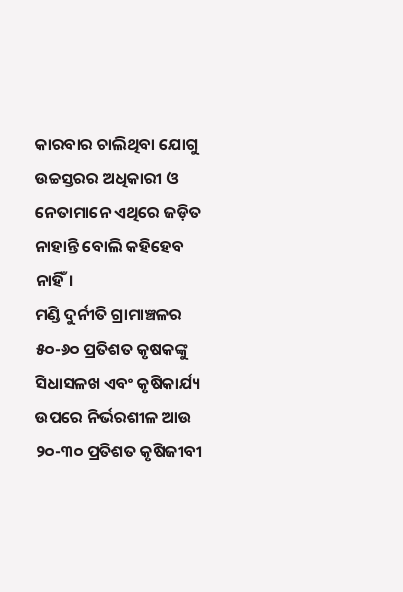କାରବାର ଚାଲିଥିବା ଯୋଗୁ ଉଚ୍ଚସ୍ତରର ଅଧିକାରୀ ଓ ନେତାମାନେ ଏଥିରେ ଜଡ଼ିତ ନାହାନ୍ତି ବୋଲି କହିହେବ ନାହିଁ।
ମଣ୍ଡି ଦୁର୍ନୀତି ଗ୍ରାମାଞ୍ଚଳର ୫୦-୬୦ ପ୍ରତିଶତ କୃଷକଙ୍କୁ ସିଧାସଳଖ ଏବଂ କୃଷିକାର୍ଯ୍ୟ ଉପରେ ନିର୍ଭରଶୀଳ ଆଉ ୨୦-୩୦ ପ୍ରତିଶତ କୃଷିଜୀବୀ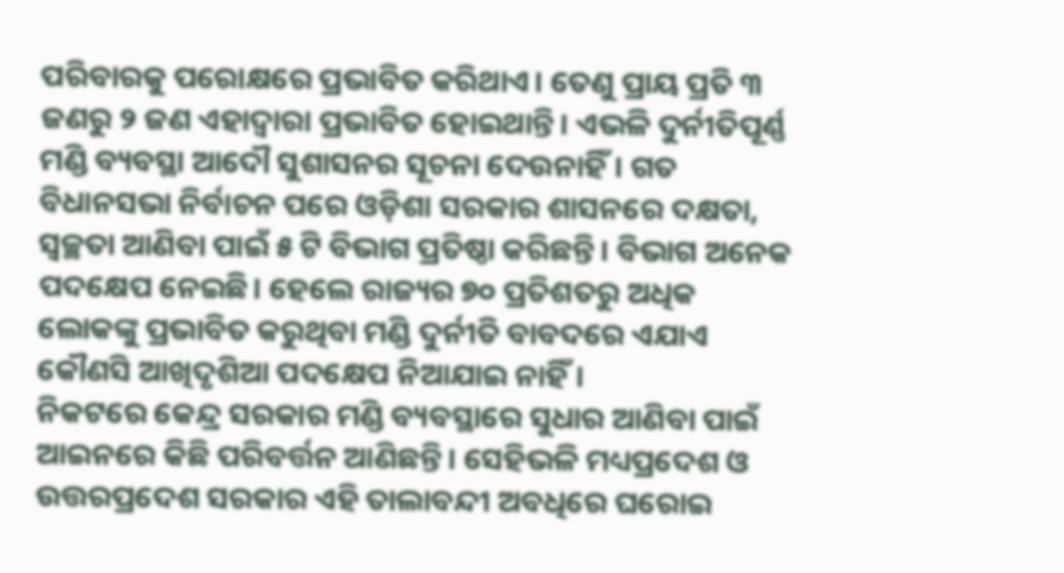ପରିବାରକୁ ପରୋକ୍ଷରେ ପ୍ରଭାବିତ କରିଥାଏ। ତେଣୁ ପ୍ରାୟ ପ୍ରତି ୩ ଜଣରୁ ୨ ଜଣ ଏହାଦ୍ୱାରା ପ୍ରଭାବିତ ହୋଇଥାନ୍ତି। ଏଭଳି ଦୁର୍ନୀତିପୂର୍ଣ୍ଣ ମଣ୍ଡି ବ୍ୟବସ୍ଥା ଆଦୌ ସୁଶାସନର ସୂଚନା ଦେଉନାହିଁ। ଗତ ବିଧାନସଭା ନିର୍ବାଚନ ପରେ ଓଡ଼ିଶା ସରକାର ଶାସନରେ ଦକ୍ଷତା, ସ୍ବଚ୍ଛତା ଆଣିବା ପାଇଁ ୫ ଟି ବିଭାଗ ପ୍ରତିଷ୍ଠା କରିଛନ୍ତି। ବିଭାଗ ଅନେକ ପଦକ୍ଷେପ ନେଇଛି। ହେଲେ ରାଜ୍ୟର ୭୦ ପ୍ରତିଶତରୁ ଅଧିକ ଲୋକଙ୍କୁ ପ୍ରଭାବିତ କରୁଥିବା ମଣ୍ଡି ଦୁର୍ନୀତି ବାବଦରେ ଏଯାଏ କୌଣସି ଆଖିଦୃଶିଆ ପଦକ୍ଷେପ ନିଆଯାଇ ନାହିଁ।
ନିକଟରେ କେନ୍ଦ୍ର ସରକାର ମଣ୍ଡି ବ୍ୟବସ୍ଥାରେ ସୁଧାର ଆଣିବା ପାଇଁ ଆଇନରେ କିଛି ପରିବର୍ତ୍ତନ ଆଣିଛନ୍ତି। ସେହିଭଳି ମଧ୍ୟପ୍ରଦେଶ ଓ ଉତ୍ତରପ୍ରଦେଶ ସରକାର ଏହି ତାଲାବନ୍ଦୀ ଅବଧିରେ ଘରୋଇ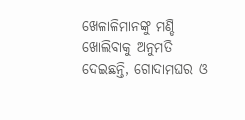ଖେଳାଳିମାନଙ୍କୁ ମଣ୍ଡି ଖୋଲିବାକୁ ଅନୁମତି ଦେଇଛନ୍ତି, ଗୋଦାମଘର ଓ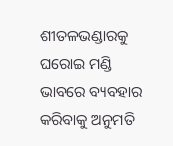ଶୀତଳଭଣ୍ଡାରକୁ ଘରୋଇ ମଣ୍ଡି ଭାବରେ ବ୍ୟବହାର କରିବାକୁ ଅନୁମତି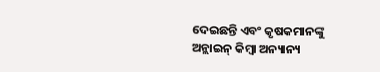ଦେଇଛନ୍ତି ଏବଂ କୃଷକମାନଙ୍କୁ ଅନ୍ଲାଇନ୍ କିମ୍ବା ଅନ୍ୟାନ୍ୟ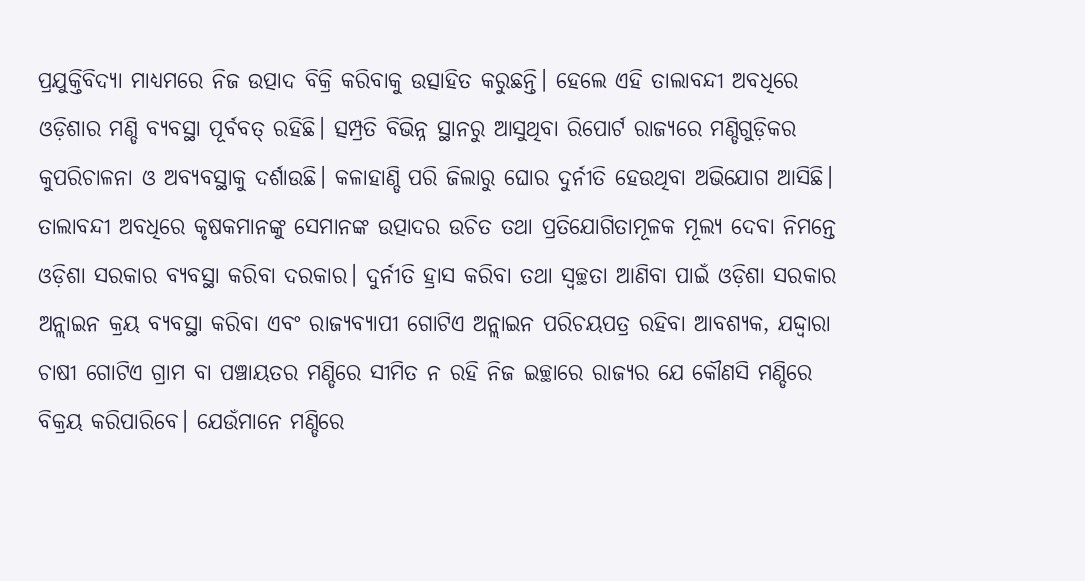ପ୍ରଯୁକ୍ତିବିଦ୍ୟା ମାଧ୍ୟମରେ ନିଜ ଉତ୍ପାଦ ବିକ୍ରି କରିବାକୁ ଉତ୍ସାହିତ କରୁଛନ୍ତି। ହେଲେ ଏହି ତାଲାବନ୍ଦୀ ଅବଧିରେ ଓଡ଼ିଶାର ମଣ୍ଡି ବ୍ୟବସ୍ଥା ପୂର୍ବବତ୍ ରହିଛି। ତ୍ସମ୍ପ୍ରତି ବିଭିନ୍ନ ସ୍ଥାନରୁ ଆସୁଥିବା ରିପୋର୍ଟ ରାଜ୍ୟରେ ମଣ୍ଡିଗୁଡ଼ିକର କୁପରିଚାଳନା ଓ ଅବ୍ୟବସ୍ଥାକୁ ଦର୍ଶାଉଛି। କଳାହାଣ୍ଡି ପରି ଜିଲାରୁ ଘୋର ଦୁର୍ନୀତି ହେଉଥିବା ଅଭିଯୋଗ ଆସିଛି।
ତାଲାବନ୍ଦୀ ଅବଧିରେ କୃଷକମାନଙ୍କୁ ସେମାନଙ୍କ ଉତ୍ପାଦର ଉଚିତ ତଥା ପ୍ରତିଯୋଗିତାମୂଳକ ମୂଲ୍ୟ ଦେବା ନିମନ୍ତେ ଓଡ଼ିଶା ସରକାର ବ୍ୟବସ୍ଥା କରିବା ଦରକାର। ଦୁର୍ନୀତି ହ୍ରାସ କରିବା ତଥା ସ୍ବଚ୍ଛତା ଆଣିବା ପାଇଁ ଓଡ଼ିଶା ସରକାର ଅନ୍ଲାଇନ କ୍ରୟ ବ୍ୟବସ୍ଥା କରିବା ଏବଂ ରାଜ୍ୟବ୍ୟାପୀ ଗୋଟିଏ ଅନ୍ଲାଇନ ପରିଚୟପତ୍ର ରହିବା ଆବଶ୍ୟକ, ଯଦ୍ଦ୍ବାରା ଚାଷୀ ଗୋଟିଏ ଗ୍ରାମ ବା ପଞ୍ଚାୟତର ମଣ୍ଡିରେ ସୀମିତ ନ ରହି ନିଜ ଇଚ୍ଛାରେ ରାଜ୍ୟର ଯେ କୌଣସି ମଣ୍ଡିରେ ବିକ୍ରୟ କରିପାରିବେ। ଯେଉଁମାନେ ମଣ୍ଡିରେ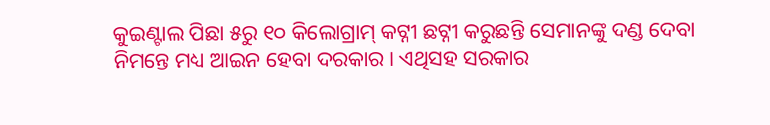କୁଇଣ୍ଟାଲ ପିଛା ୫ରୁ ୧୦ କିଲୋଗ୍ରାମ୍ କଟ୍ନୀ ଛଟ୍ନୀ କରୁଛନ୍ତି ସେମାନଙ୍କୁ ଦଣ୍ଡ ଦେବା ନିମନ୍ତେ ମଧ୍ୟ ଆଇନ ହେବା ଦରକାର। ଏଥିସହ ସରକାର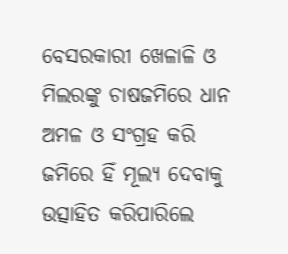ବେସରକାରୀ ଖେଳାଳି ଓ ମିଲରଙ୍କୁ ଚାଷଜମିରେ ଧାନ ଅମଳ ଓ ସଂଗ୍ରହ କରି ଜମିରେ ହିଁ ମୂଲ୍ୟ ଦେବାକୁ ଉତ୍ସାହିତ କରିପାରିଲେ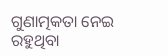ଗୁଣାତ୍ମକତା ନେଇ ରହୁଥିବା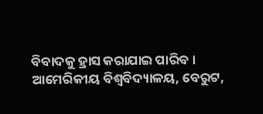ବିବାଦକୁ ହ୍ରାସ କରାଯାଇ ପାରିବ।
ଆମେରିକୀୟ ବିଶ୍ୱବିଦ୍ୟାଳୟ, ବେରୁଟ,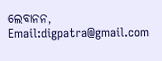ଲେବାନନ,
Email:digpatra@gmail.com